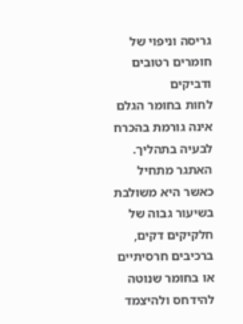גריסה וניפוי של חומרים רטובים ודביקים
לחות בחומר הגלם אינה גורמת בהכרח לבעיה בתהליך. האתגר מתחיל כאשר היא משולבת בשיעור גבוה של חלקיקים דקים, ברכיבים חרסיתיים או בחומר שנוטה להידחס ולהיצמד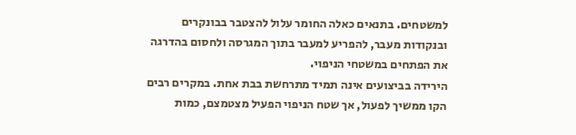למשטחים. בתנאים כאלה החומר עלול להצטבר בבונקרים ובנקודות מעבר, להפריע למעבר בתוך המגרסה ולחסום בהדרגה את הפתחים במשטחי הניפוי.
הירידה בביצועים אינה תמיד מתרחשת בבת אחת. במקרים רבים הקו ממשיך לפעול, אך שטח הניפוי הפעיל מצטמצם, כמות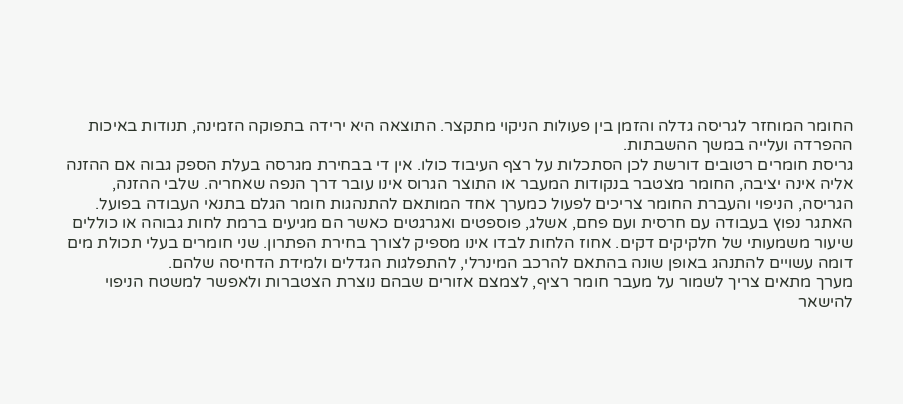החומר המוחזר לגריסה גדלה והזמן בין פעולות הניקוי מתקצר. התוצאה היא ירידה בתפוקה הזמינה, תנודות באיכות ההפרדה ועלייה במשך ההשבתות.
גריסת חומרים רטובים דורשת לכן הסתכלות על רצף העיבוד כולו. אין די בבחירת מגרסה בעלת הספק גבוה אם ההזנה אליה אינה יציבה, החומר מצטבר בנקודות המעבר או התוצר הגרוס אינו עובר דרך הנפה שאחריה. שלבי ההזנה, הגריסה, הניפוי והעברת החומר צריכים לפעול כמערך אחד המותאם להתנהגות חומר הגלם בתנאי העבודה בפועל.
האתגר נפוץ בעבודה עם חרסית ועם פחם, אשלג, פוספטים ואגרגטים כאשר הם מגיעים ברמת לחות גבוהה או כוללים שיעור משמעותי של חלקיקים דקים. אחוז הלחות לבדו אינו מספיק לצורך בחירת הפתרון. שני חומרים בעלי תכולת מים דומה עשויים להתנהג באופן שונה בהתאם להרכב המינרלי, להתפלגות הגדלים ולמידת הדחיסה שלהם.
מערך מתאים צריך לשמור על מעבר חומר רציף, לצמצם אזורים שבהם נוצרת הצטברות ולאפשר למשטח הניפוי להישאר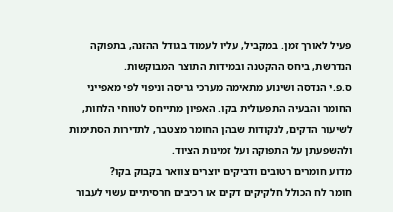פעיל לאורך זמן. במקביל, עליו לעמוד בגודל ההזנה, בתפוקה הנדרשת, ביחס ההקטנה ובמידות התוצר המבוקשות.
ס.פ.י הנדסה ושינוע מתאימה מערכי גריסה וניפוי לפי מאפייני החומר והבעיה התפעולית בקו. האפיון מתייחס לטווחי הלחות, לשיעור הדקים, לנקודות שבהן החומר מצטבר, לתדירות הסתימות ולהשפעתן על התפוקה ועל זמינות הציוד.
מדוע חומרים רטובים ודביקים יוצרים צוואר בקבוק בקו?
חומר לח הכולל חלקיקים דקים או רכיבים חרסיתיים עשוי לעבור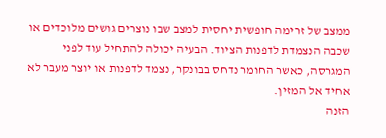ממצב של זרימה חופשית יחסית למצב שבו נוצרים גושים מלוכדים או שכבה הנצמדת לדפנות הציוד. הבעיה יכולה להתחיל עוד לפני המגרסה, כאשר החומר נדחס בבונקר, נצמד לדפנות או יוצר מעבר לא אחיד אל המזין.
הזנה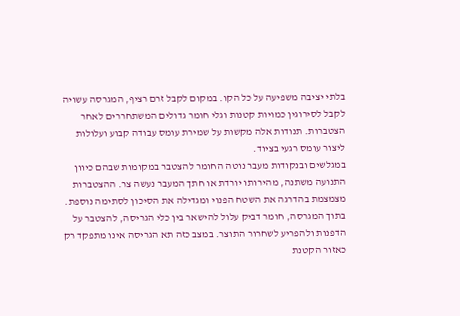בלתי יציבה משפיעה על כל הקו. במקום לקבל זרם רציף, המגרסה עשויה לקבל לסירוגין כמויות קטנות וגלי חומר גדולים המשתחררים לאחר הצטברות. תנודות אלה מקשות על שמירת עומס עבודה קבוע ועלולות ליצור עומס רגעי בציוד.
במגלשים ובנקודות מעבר נוטה החומר להצטבר במקומות שבהם כיוון התנועה משתנה, מהירותו יורדת או חתך המעבר נעשה צר. ההצטברות מצמצמת בהדרגה את השטח הפנוי ומגדילה את הסיכון לסתימה נוספת.
בתוך המגרסה, חומר דביק עלול להישאר בין כלי הגריסה, להצטבר על הדפנות ולהפריע לשחרור התוצר. במצב כזה תא הגריסה אינו מתפקד רק כאזור הקטנת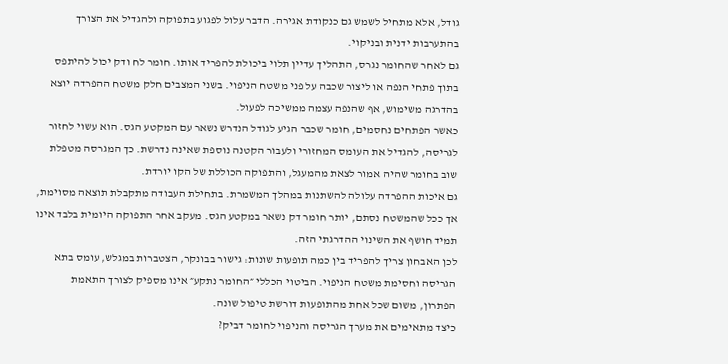גודל, אלא מתחיל לשמש גם כנקודת אגירה. הדבר עלול לפגוע בתפוקה ולהגדיל את הצורך בהתערבות ידנית ובניקוי.
גם לאחר שהחומר נגרס, התהליך עדיין תלוי ביכולת להפריד אותו. חומר לח ודק יכול להיתפס בתוך פתחי הנפה או ליצור שכבה על פני משטח הניפוי. בשני המצבים חלק משטח ההפרדה יוצא בהדרגה משימוש, אף שהנפה עצמה ממשיכה לפעול.
כאשר הפתחים נחסמים, חומר שכבר הגיע לגודל הנדרש נשאר עם המקטע הגס. הוא עשוי לחזור לגריסה, להגדיל את העומס המחזורי ולעבור הקטנה נוספת שאינה נדרשת. כך המגרסה מטפלת שוב בחומר שהיה אמור לצאת מהמעגל, והתפוקה הכוללת של הקו יורדת.
גם איכות ההפרדה עלולה להשתנות במהלך המשמרת. בתחילת העבודה מתקבלת תוצאה מסוימת, אך ככל שהמשטח נסתם, יותר חומר דק נשאר במקטע הגס. מעקב אחר התפוקה היומית בלבד אינו תמיד חושף את השינוי ההדרגתי הזה.
לכן האבחון צריך להפריד בין כמה תופעות שונות: גישור בבונקר, הצטברות במגלש, עומס בתא הגריסה וחסימת משטח הניפוי. הביטוי הכללי ״החומר נתקע״ אינו מספיק לצורך התאמת הפתרון, משום שכל אחת מהתופעות דורשת טיפול שונה.
כיצד מתאימים את מערך הגריסה והניפוי לחומר דביק?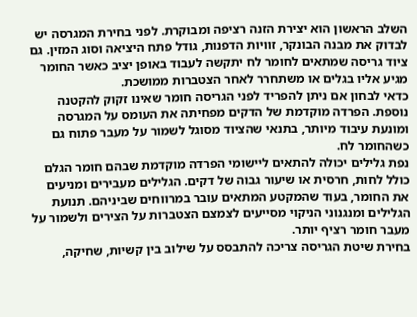השלב הראשון הוא יצירת הזנה רציפה ומבוקרת. לפני בחירת המגרסה יש לבדוק את מבנה הבונקר, זוויות הדפנות, גודל פתח היציאה וסוג המזין. גם ציוד גריסה שמתאים לחומר לח יתקשה לעבוד באופן יציב כאשר החומר מגיע אליו בגלים או משתחרר לאחר הצטברות ממושכת.
כדאי לבחון אם ניתן להפריד לפני הגריסה חומר שאינו זקוק להקטנה נוספת. הפרדה מוקדמת של הדקים מפחיתה את העומס על המגרסה ומונעת עיבוד מיותר, בתנאי שהציוד מסוגל לשמור על מעבר פתוח גם כשהחומר לח.
נפת גלילים יכולה להתאים ליישומי הפרדה מוקדמת שבהם חומר הגלם כולל לחות, חרסית או שיעור גבוה של דקים. הגלילים מעבירים ומניעים את החומר, בעוד שהמקטע המתאים עובר במרווחים שביניהם. תנועת הגלילים ומנגנוני הניקוי מסייעים לצמצם הצטברות על הצירים ולשמור על מעבר חומר רציף יותר.
בחירת שיטת הגריסה צריכה להתבסס על שילוב בין קשיות, שחיקה,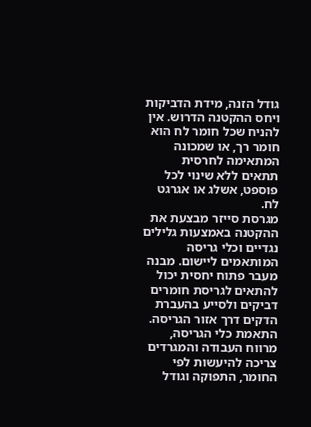גודל הזנה, מידת הדביקות ויחס ההקטנה הדרוש. אין להניח שכל חומר לח הוא חומר רך, או שמכונה המתאימה לחרסית תתאים ללא שינוי לכל פוספט, אשלג או אגרגט לח.
מגרסת סייזר מבצעת את ההקטנה באמצעות גלילים נגדיים וכלי גריסה המותאמים ליישום. מבנה מעבר פתוח יחסית יכול להתאים לגריסת חומרים דביקים ולסייע בהעברת הדקים דרך אזור הגריסה. התאמת כלי הגריסה, מרווח העבודה והמגרדים צריכה להיעשות לפי החומר, התפוקה וגודל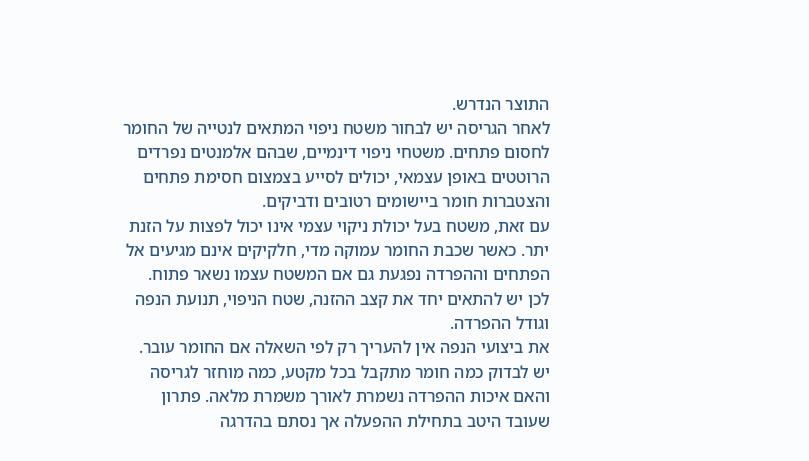התוצר הנדרש.
לאחר הגריסה יש לבחור משטח ניפוי המתאים לנטייה של החומר לחסום פתחים. משטחי ניפוי דינמיים, שבהם אלמנטים נפרדים הרוטטים באופן עצמאי, יכולים לסייע בצמצום חסימת פתחים והצטברות חומר ביישומים רטובים ודביקים.
עם זאת, משטח בעל יכולת ניקוי עצמי אינו יכול לפצות על הזנת יתר. כאשר שכבת החומר עמוקה מדי, חלקיקים אינם מגיעים אל הפתחים וההפרדה נפגעת גם אם המשטח עצמו נשאר פתוח. לכן יש להתאים יחד את קצב ההזנה, שטח הניפוי, תנועת הנפה וגודל ההפרדה.
את ביצועי הנפה אין להעריך רק לפי השאלה אם החומר עובר. יש לבדוק כמה חומר מתקבל בכל מקטע, כמה מוחזר לגריסה והאם איכות ההפרדה נשמרת לאורך משמרת מלאה. פתרון שעובד היטב בתחילת ההפעלה אך נסתם בהדרגה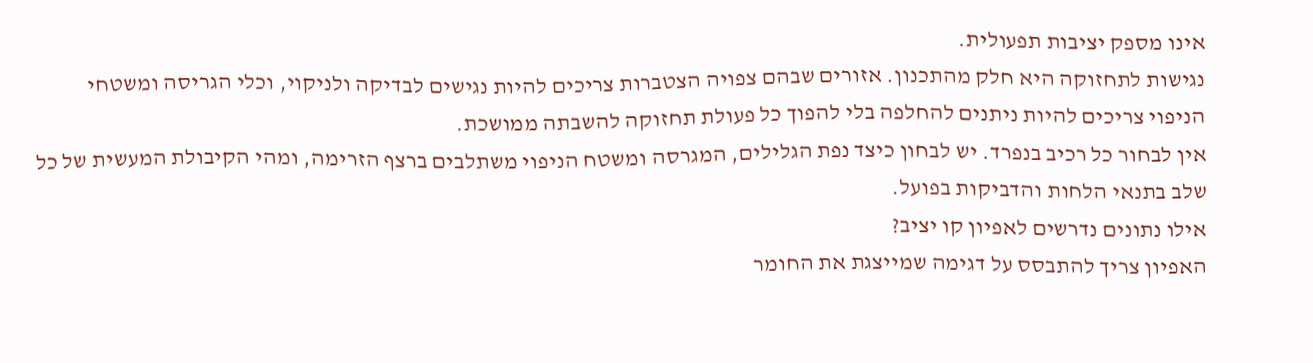אינו מספק יציבות תפעולית.
נגישות לתחזוקה היא חלק מהתכנון. אזורים שבהם צפויה הצטברות צריכים להיות נגישים לבדיקה ולניקוי, וכלי הגריסה ומשטחי הניפוי צריכים להיות ניתנים להחלפה בלי להפוך כל פעולת תחזוקה להשבתה ממושכת.
אין לבחור כל רכיב בנפרד. יש לבחון כיצד נפת הגלילים, המגרסה ומשטח הניפוי משתלבים ברצף הזרימה, ומהי הקיבולת המעשית של כל שלב בתנאי הלחות והדביקות בפועל.
אילו נתונים נדרשים לאפיון קו יציב?
האפיון צריך להתבסס על דגימה שמייצגת את החומר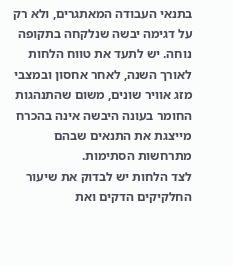בתנאי העבודה המאתגרים, ולא רק על דגימה יבשה שנלקחה בתקופה נוחה. יש לתעד את טווח הלחות לאורך השנה, לאחר אחסון ובמצבי מזג אוויר שונים, משום שהתנהגות החומר בעונה היבשה אינה בהכרח מייצגת את התנאים שבהם מתרחשות הסתימות.
לצד הלחות יש לבדוק את שיעור החלקיקים הדקים ואת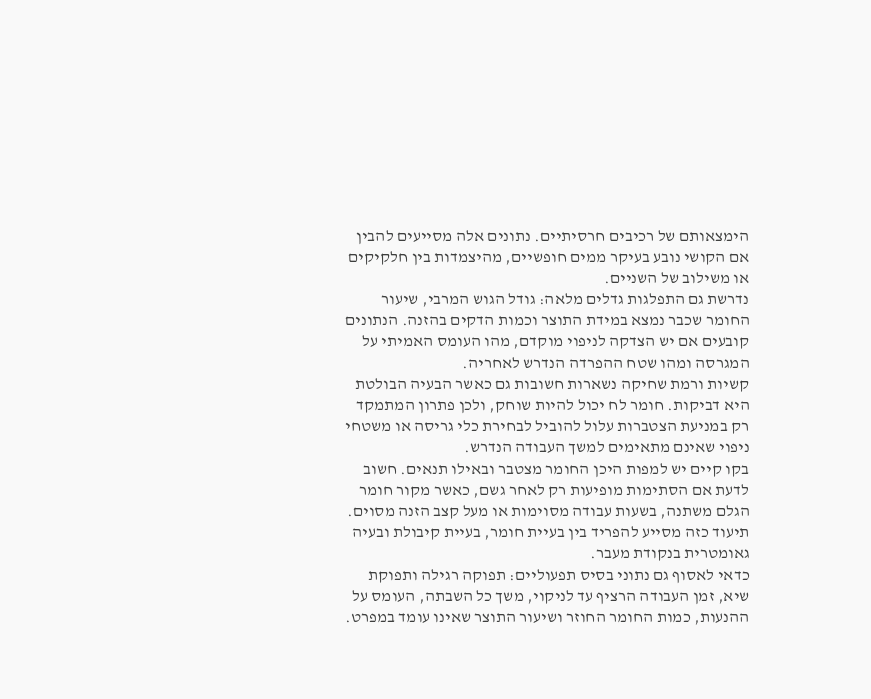הימצאותם של רכיבים חרסיתיים. נתונים אלה מסייעים להבין אם הקושי נובע בעיקר ממים חופשיים, מהיצמדות בין חלקיקים או משילוב של השניים.
נדרשת גם התפלגות גדלים מלאה: גודל הגוש המרבי, שיעור החומר שכבר נמצא במידת התוצר וכמות הדקים בהזנה. הנתונים קובעים אם יש הצדקה לניפוי מוקדם, מהו העומס האמיתי על המגרסה ומהו שטח ההפרדה הנדרש לאחריה.
קשיות ורמת שחיקה נשארות חשובות גם כאשר הבעיה הבולטת היא דביקות. חומר לח יכול להיות שוחק, ולכן פתרון המתמקד רק במניעת הצטברות עלול להוביל לבחירת כלי גריסה או משטחי ניפוי שאינם מתאימים למשך העבודה הנדרש.
בקו קיים יש למפות היכן החומר מצטבר ובאילו תנאים. חשוב לדעת אם הסתימות מופיעות רק לאחר גשם, כאשר מקור חומר הגלם משתנה, בשעות עבודה מסוימות או מעל קצב הזנה מסוים. תיעוד כזה מסייע להפריד בין בעיית חומר, בעיית קיבולת ובעיה גאומטרית בנקודת מעבר.
כדאי לאסוף גם נתוני בסיס תפעוליים: תפוקה רגילה ותפוקת שיא, זמן העבודה הרציף עד לניקוי, משך כל השבתה, העומס על ההנעות, כמות החומר החוזר ושיעור התוצר שאינו עומד במפרט.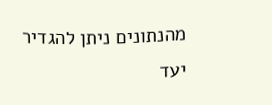מהנתונים ניתן להגדיר יעד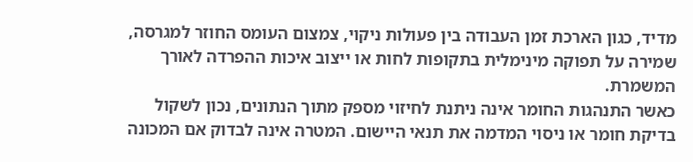מדיד, כגון הארכת זמן העבודה בין פעולות ניקוי, צמצום העומס החוזר למגרסה, שמירה על תפוקה מינימלית בתקופות לחות או ייצוב איכות ההפרדה לאורך המשמרת.
כאשר התנהגות החומר אינה ניתנת לחיזוי מספק מתוך הנתונים, נכון לשקול בדיקת חומר או ניסוי המדמה את תנאי היישום. המטרה אינה לבדוק אם המכונה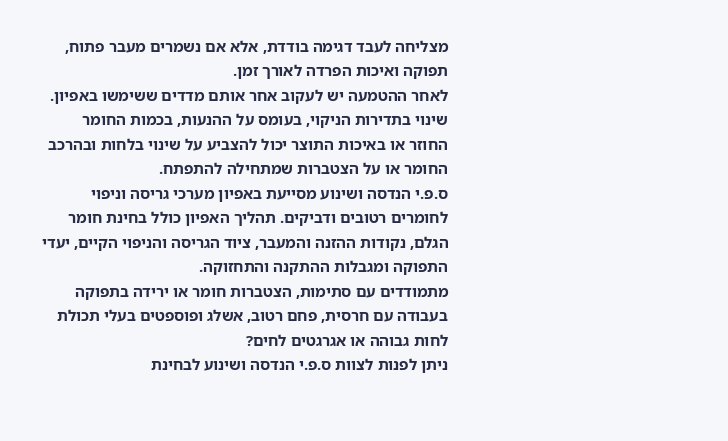מצליחה לעבד דגימה בודדת, אלא אם נשמרים מעבר פתוח, תפוקה ואיכות הפרדה לאורך זמן.
לאחר ההטמעה יש לעקוב אחר אותם מדדים ששימשו באפיון. שינוי בתדירות הניקוי, בעומס על ההנעות, בכמות החומר החוזר או באיכות התוצר יכול להצביע על שינוי בלחות ובהרכב החומר או על הצטברות שמתחילה להתפתח.
ס.פ.י הנדסה ושינוע מסייעת באפיון מערכי גריסה וניפוי לחומרים רטובים ודביקים. תהליך האפיון כולל בחינת חומר הגלם, נקודות ההזנה והמעבר, ציוד הגריסה והניפוי הקיים, יעדי התפוקה ומגבלות ההתקנה והתחזוקה.
מתמודדים עם סתימות, הצטברות חומר או ירידה בתפוקה בעבודה עם חרסית, פחם רטוב, אשלג ופוספטים בעלי תכולת לחות גבוהה או אגרגטים לחים?
ניתן לפנות לצוות ס.פ.י הנדסה ושינוע לבחינת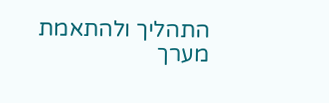התהליך ולהתאמת מערך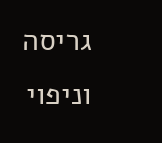גריסה וניפוי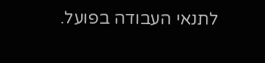לתנאי העבודה בפועל.